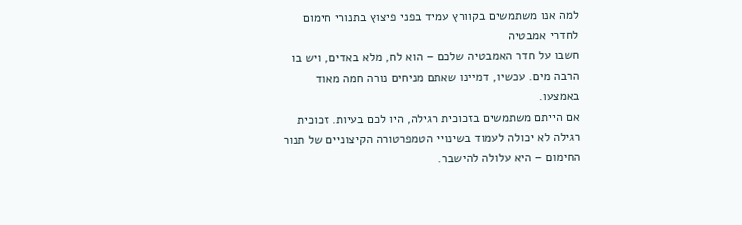למה אנו משתמשים בקוורץ עמיד בפני פיצוץ בתנורי חימום לחדרי אמבטיה
חשבו על חדר האמבטיה שלכם – הוא לח, מלא באדים, ויש בו הרבה מים. עכשיו, דמיינו שאתם מניחים נורה חמה מאוד באמצעו.
אם הייתם משתמשים בזכוכית רגילה, היו לכם בעיות. זכוכית רגילה לא יכולה לעמוד בשינויי הטמפרטורה הקיצוניים של תנור החימום – היא עלולה להישבר.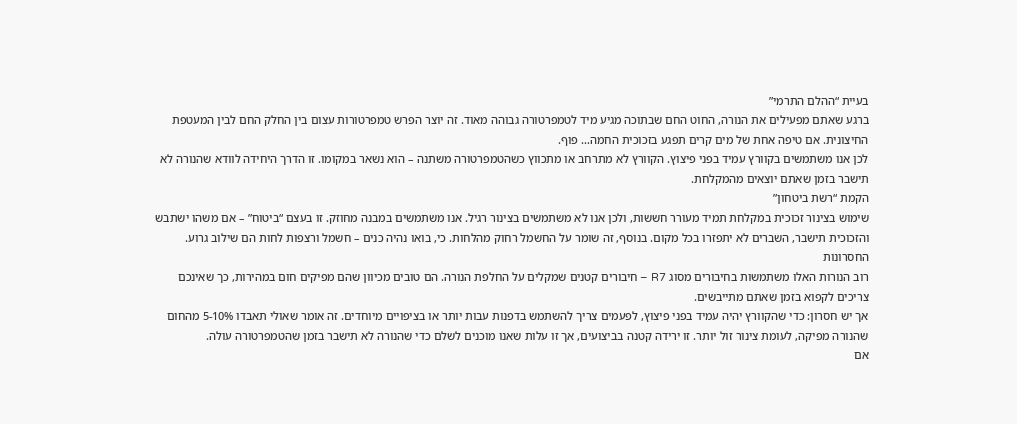בעיית “ההלם התרמי”
ברגע שאתם מפעילים את הנורה, החוט החם שבתוכה מגיע מיד לטמפרטורה גבוהה מאוד. זה יוצר הפרש טמפרטורות עצום בין החלק החם לבין המעטפת החיצונית. אם טיפה אחת של מים קרים תפגע בזכוכית החמה… פוף.
לכן אנו משתמשים בקוורץ עמיד בפני פיצוץ. הקוורץ לא מתרחב או מתכווץ כשהטמפרטורה משתנה – הוא נשאר במקומו. זו הדרך היחידה לוודא שהנורה לא תישבר בזמן שאתם יוצאים מהמקלחת.
הקמת “רשת ביטחון”
שימוש בצינור זכוכית במקלחת תמיד מעורר חששות, ולכן אנו לא משתמשים בצינור רגיל. אנו משתמשים במבנה מחוזק. זו בעצם “ביטוח” – אם משהו ישתבש והזכוכית תישבר, השברים לא יתפזרו בכל מקום. בנוסף, זה שומר על החשמל רחוק מהלחות. כי, בואו נהיה כנים – חשמל ורצפות לחות הם שילוב גרוע.
החסרונות
רוב הנורות האלו משתמשות בחיבורים מסוג R7 – חיבורים קטנים שמקלים על החלפת הנורה. הם טובים מכיוון שהם מפיקים חום במהירות, כך שאינכם צריכים לקפוא בזמן שאתם מתייבשים.
אך יש חסרון: כדי שהקוורץ יהיה עמיד בפני פיצוץ, לפעמים צריך להשתמש בדפנות עבות יותר או בציפויים מיוחדים. זה אומר שאולי תאבדו 5-10% מהחום שהנורה מפיקה, לעומת צינור זול יותר. זו ירידה קטנה בביצועים, אך זו עלות שאנו מוכנים לשלם כדי שהנורה לא תישבר בזמן שהטמפרטורה עולה.
אם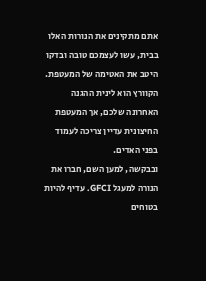אתם מתקינים את הנורות האלו בבית, עשו לעצמכם טובה ובדקו היטב את האטימה של המעטפת. הקוורץ הוא לינית ההגנה האחרונה שלכם, אך המעטפת החיצונית עדיין צריכה לעמוד בפני האדים.
ובבקשה, למען השם, חברו את הנורה למעגל GFCI. עדיף להיות בטוחים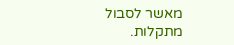מאשר לסבול מתקלות.